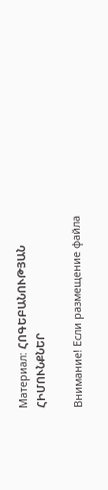Материал: ՀՈԳԵԲԱՆՈՒԹՅԱՆ ՀԻՄՈՒՆՔՆԵՐ

Внимание! Если размещение файла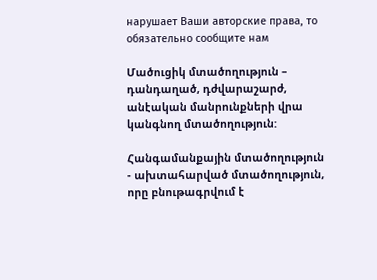нарушает Ваши авторские права, то обязательно сообщите нам

Մածուցիկ մտածողություն – դանդաղած, դժվարաշարժ, անէական մանրունքների վրա կանգնող մտածողություն:

Հանգամանքային մտածողություն - ախտահարված մտածողություն, որը բնութագրվում է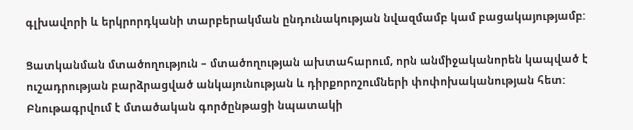գլխավորի և երկրորդկանի տարբերակման ընդունակության նվազմամբ կամ բացակայությամբ:

Ցատկանման մտածողություն – մտածողության ախտահարում, որն անմիջականորեն կապված է ուշադրության բարձրացված անկայունության և դիրքորոշումների փոփոխականության հետ: Բնութագրվում է մտածական գործընթացի նպատակի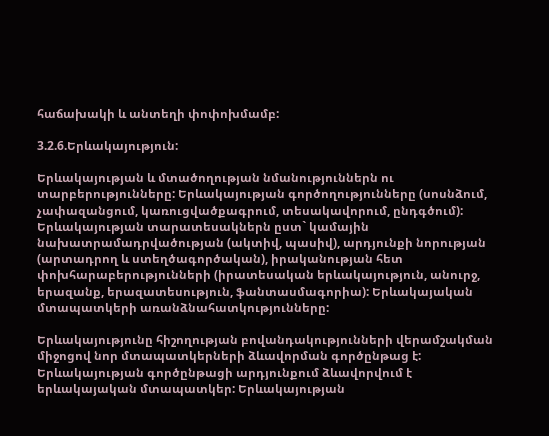հաճախակի և անտեղի փոփոխմամբ:

3.2.6.Երևակայություն:

Երևակայության և մտածողության նմանություններն ու տարբերությունները: Երևակայության գործողությունները (սոսնձում, չափազանցում, կառուցվածքագրում, տեսակավորում, ընդգծում): Երևակայության տարատեսակներն ըստ` կամային նախատրամադրվածության (ակտիվ, պասիվ), արդյունքի նորության (արտադրող և ստեղծագործական), իրականության հետ փոխհարաբերությունների (իրատեսական երևակայություն, անուրջ, երազանք, երազատեսություն, ֆանտասմագորիա): Երևակայական մտապատկերի առանձնահատկությունները:

Երևակայությունը հիշողության բովանդակությունների վերամշակման միջոցով նոր մտապատկերների ձևավորման գործընթաց է: Երևակայության գործընթացի արդյունքում ձևավորվում է երևակայական մտապատկեր: Երևակայության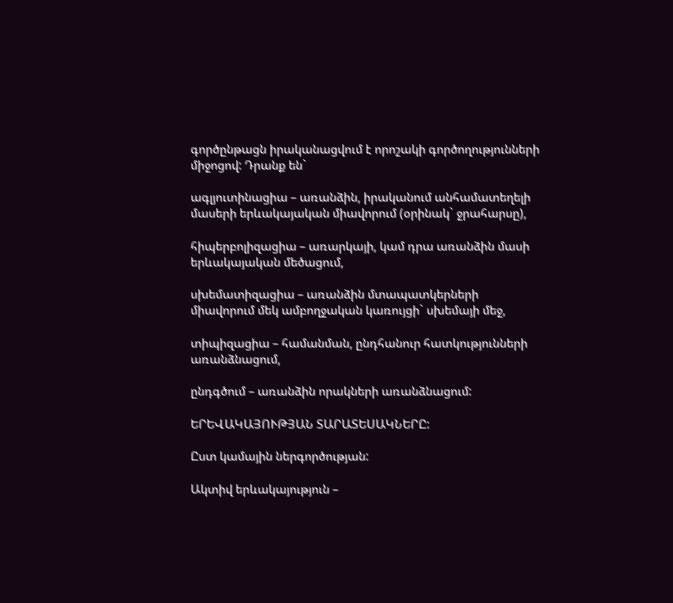գործընթացն իրականացվում է որոշակի գործողությունների միջոցով: Դրանք են`

ագլյուտինացիա – առանձին, իրականում անհամատեղելի մասերի երևակայական միավորում (օրինակ` ջրահարսը),

հիպերբոլիզացիա – առարկայի, կամ դրա առանձին մասի երևակայական մեծացում,

սխեմատիզացիա – առանձին մտապատկերների միավորում մեկ ամբողջական կառույցի` սխեմայի մեջ,

տիպիզացիա – համանման, ընդհանուր հատկությունների առանձնացում,

ընդգծում – առանձին որակների առանձնացում:

ԵՐԵՎԱԿԱՅՈՒԹՅԱՆ ՏԱՐԱՏԵՍԱԿՆԵՐԸ:

Ըստ կամային ներգործության:

Ակտիվ երևակայություն –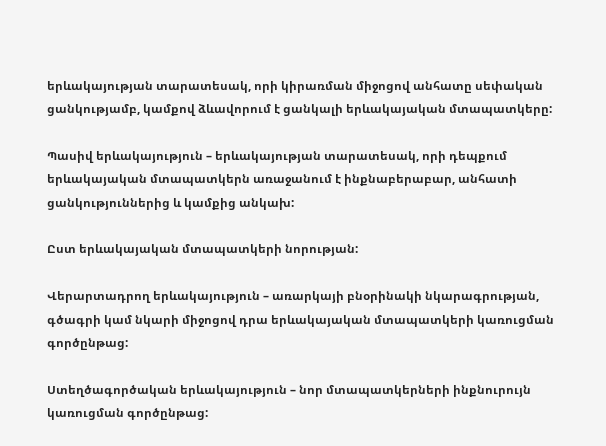երևակայության տարատեսակ, որի կիրառման միջոցով անհատը սեփական ցանկությամբ, կամքով ձևավորում է ցանկալի երևակայական մտապատկերը:

Պասիվ երևակայություն – երևակայության տարատեսակ, որի դեպքում երևակայական մտապատկերն առաջանում է ինքնաբերաբար, անհատի ցանկություններից և կամքից անկախ:

Ըստ երևակայական մտապատկերի նորության:

Վերարտադրող երևակայություն – առարկայի բնօրինակի նկարագրության, գծագրի կամ նկարի միջոցով դրա երևակայական մտապատկերի կառուցման գործընթաց:

Ստեղծագործական երևակայություն – նոր մտապատկերների ինքնուրույն կառուցման գործընթաց: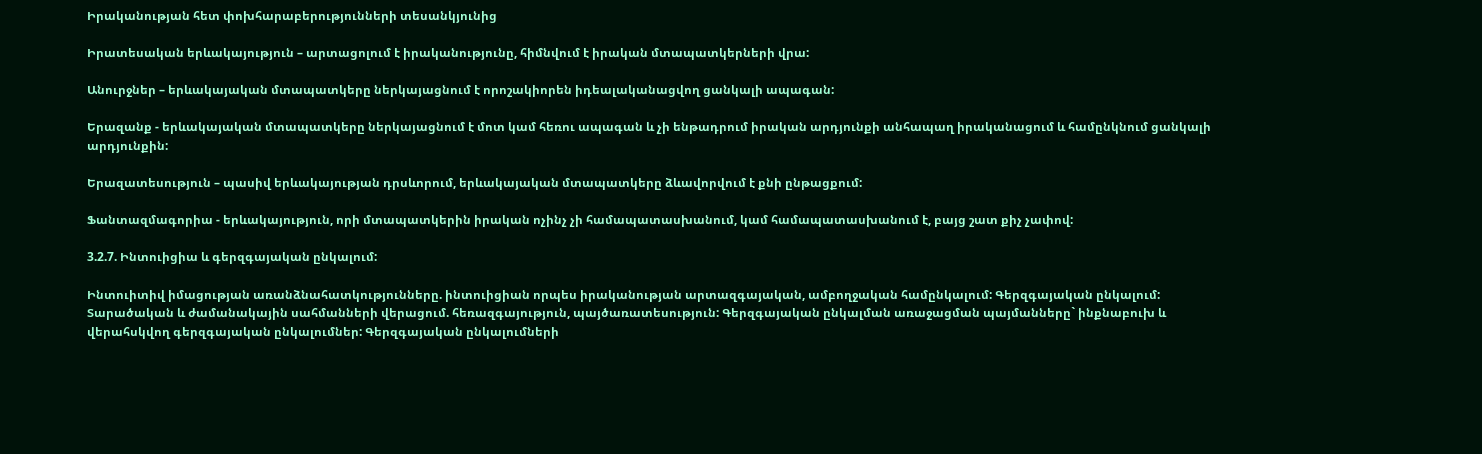Իրականության հետ փոխհարաբերությունների տեսանկյունից

Իրատեսական երևակայություն – արտացոլում է իրականությունը, հիմնվում է իրական մտապատկերների վրա:

Անուրջներ – երևակայական մտապատկերը ներկայացնում է որոշակիորեն իդեալականացվող ցանկալի ապագան:

Երազանք - երևակայական մտապատկերը ներկայացնում է մոտ կամ հեռու ապագան և չի ենթադրում իրական արդյունքի անհապաղ իրականացում և համընկնում ցանկալի արդյունքին:

Երազատեսություն – պասիվ երևակայության դրսևորում, երևակայական մտապատկերը ձևավորվում է քնի ընթացքում:

Ֆանտազմագորիա - երևակայություն, որի մտապատկերին իրական ոչինչ չի համապատասխանում, կամ համապատասխանում է, բայց շատ քիչ չափով:

3.2.7. Ինտուիցիա և գերզգայական ընկալում:

Ինտուիտիվ իմացության առանձնահատկությունները. ինտուիցիան որպես իրականության արտազգայական, ամբողջական համընկալում: Գերզգայական ընկալում: Տարածական և ժամանակային սահմանների վերացում. հեռազգայություն, պայծառատեսություն: Գերզգայական ընկալման առաջացման պայմանները` ինքնաբուխ և վերահսկվող գերզգայական ընկալումներ: Գերզգայական ընկալումների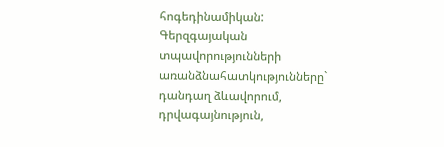հոգեդինամիկան: Գերզգայական տպավորությունների առանձնահատկությունները` դանդաղ ձևավորում, դրվագայնություն,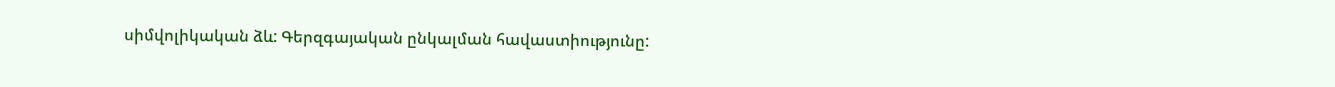սիմվոլիկական ձև: Գերզգայական ընկալման հավաստիությունը: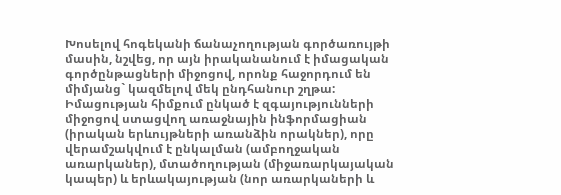Խոսելով հոգեկանի ճանաչողության գործառույթի մասին, նշվեց, որ այն իրականանում է իմացական գործընթացների միջոցով, որոնք հաջորդում են միմյանց` կազմելով մեկ ընդհանուր շղթա: Իմացության հիմքում ընկած է զգայությունների միջոցով ստացվող առաջնային ինֆորմացիան (իրական երևույթների առանձին որակներ), որը վերամշակվում է ընկալման (ամբողջական առարկաներ), մտածողության (միջառարկայական կապեր) և երևակայության (նոր առարկաների և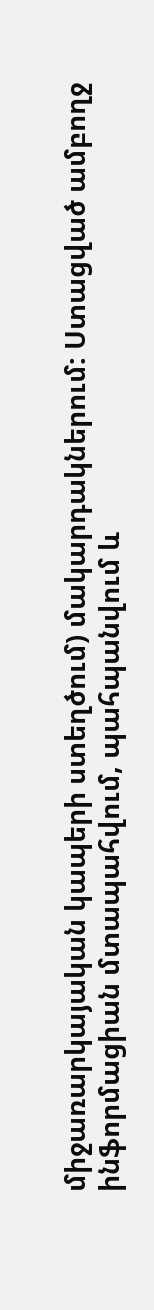միջառարկայական կապերի ստեղծում) մակարդակներում: Ստացված ամբողջ ինֆորմացիան մտապահվում, պահպանվում և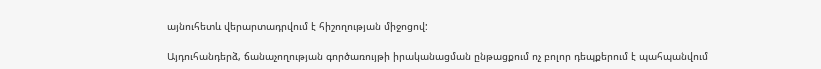այնուհետև վերարտադրվում է հիշողության միջոցով:

Այդուհանդերձ, ճանաչողության գործառույթի իրականացման ընթացքում ոչ բոլոր դեպքերում է պահպանվում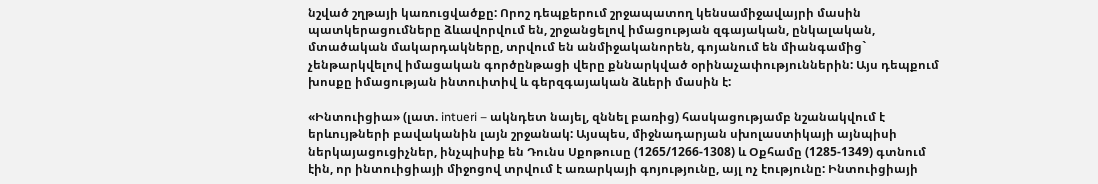նշված շղթայի կառուցվածքը: Որոշ դեպքերում շրջապատող կենսամիջավայրի մասին պատկերացումները ձևավորվում են, շրջանցելով իմացության զգայական, ընկալական, մտածական մակարդակները, տրվում են անմիջականորեն, գոյանում են միանգամից` չենթարկվելով իմացական գործընթացի վերը քննարկված օրինաչափություններին: Այս դեպքում խոսքը իմացության ինտուիտիվ և գերզգայական ձևերի մասին է:

«Ինտուիցիա» (լատ. intueri – ակնդետ նայել, զննել բառից) հասկացությամբ նշանակվում է երևույթների բավականին լայն շրջանակ: Այսպես, միջնադարյան սխոլաստիկայի այնպիսի ներկայացուցիչներ, ինչպիսիք են Դունս Սքոթուսը (1265/1266-1308) և Օքհամը (1285-1349) գտնում էին, որ ինտուիցիայի միջոցով տրվում է առարկայի գոյությունը, այլ ոչ էությունը: Ինտուիցիայի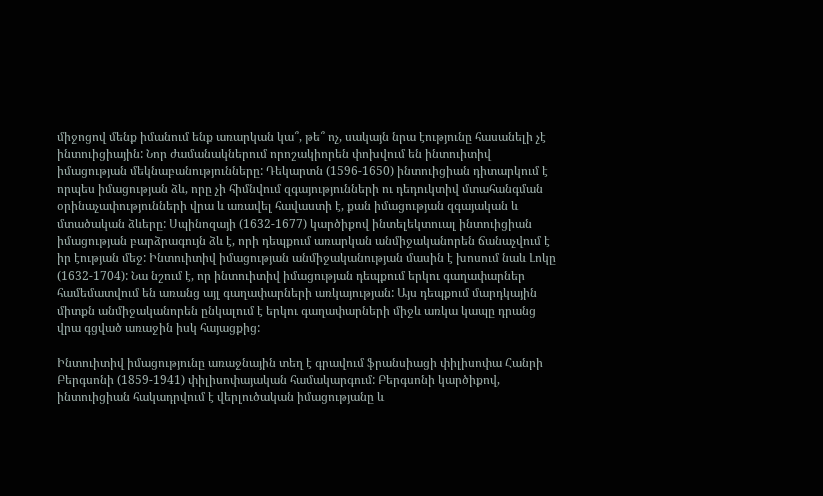միջոցով մենք իմանում ենք առարկան կա՞, թե՞ ոչ, սակայն նրա էությունը հասանելի չէ ինտուիցիային: Նոր ժամանակներում որոշակիորեն փոխվում են ինտուիտիվ իմացության մեկնաբանությունները: Դեկարտն (1596-1650) ինտուիցիան դիտարկում է որպես իմացության ձև, որը չի հիմնվում զգայությունների ու դեդուկտիվ մտահանգման օրինաչափությունների վրա և առավել հավաստի է, քան իմացության զգայական և մտածական ձևերը: Սպինոզայի (1632-1677) կարծիքով ինտելեկտուալ ինտուիցիան իմացության բարձրագույն ձև է, որի դեպքում առարկան անմիջականորեն ճանաչվում է իր էության մեջ: Ինտուիտիվ իմացության անմիջականության մասին է խոսում նաև Լոկը (1632-1704): Նա նշում է, որ ինտուիտիվ իմացության դեպքում երկու գաղափարներ համեմատվում են առանց այլ գաղափարների առկայության: Այս դեպքում մարդկային միտքն անմիջականորեն ընկալում է երկու գաղափարների միջև առկա կապը դրանց վրա գցված առաջին իսկ հայացքից:

Ինտուիտիվ իմացությունը առաջնային տեղ է գրավում ֆրանսիացի փիլիսոփա Հանրի Բերգսոնի (1859-1941) փիլիսոփայական համակարգում: Բերգսոնի կարծիքով, ինտուիցիան հակադրվում է վերլուծական իմացությանը և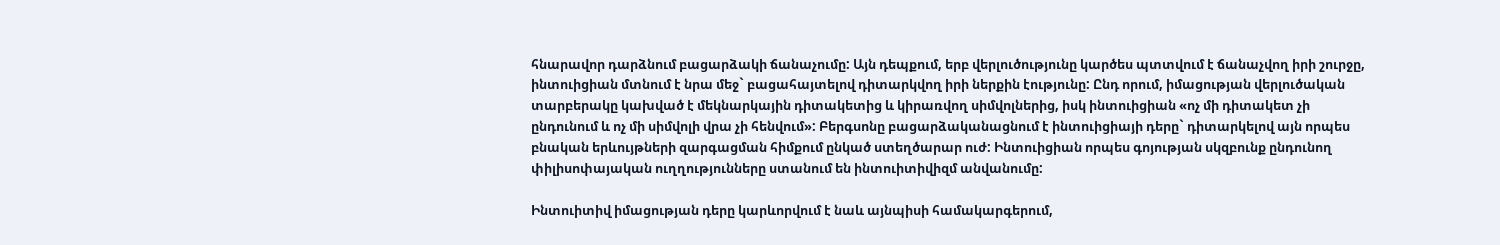հնարավոր դարձնում բացարձակի ճանաչումը: Այն դեպքում, երբ վերլուծությունը կարծես պտտվում է ճանաչվող իրի շուրջը, ինտուիցիան մտնում է նրա մեջ` բացահայտելով դիտարկվող իրի ներքին էությունը: Ընդ որում, իմացության վերլուծական տարբերակը կախված է մեկնարկային դիտակետից և կիրառվող սիմվոլներից, իսկ ինտուիցիան «ոչ մի դիտակետ չի ընդունում և ոչ մի սիմվոլի վրա չի հենվում»: Բերգսոնը բացարձականացնում է ինտուիցիայի դերը` դիտարկելով այն որպես բնական երևույթների զարգացման հիմքում ընկած ստեղծարար ուժ: Ինտուիցիան որպես գոյության սկզբունք ընդունող փիլիսոփայական ուղղությունները ստանում են ինտուիտիվիզմ անվանումը:

Ինտուիտիվ իմացության դերը կարևորվում է նաև այնպիսի համակարգերում,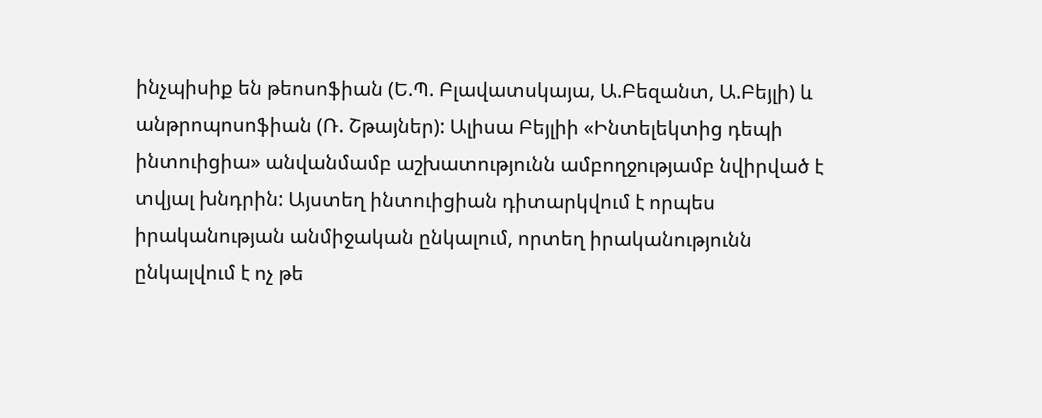ինչպիսիք են թեոսոֆիան (Ե.Պ. Բլավատսկայա, Ա.Բեզանտ, Ա.Բեյլի) և անթրոպոսոֆիան (Ռ. Շթայներ): Ալիսա Բեյլիի «Ինտելեկտից դեպի ինտուիցիա» անվանմամբ աշխատությունն ամբողջությամբ նվիրված է տվյալ խնդրին: Այստեղ ինտուիցիան դիտարկվում է որպես իրականության անմիջական ընկալում, որտեղ իրականությունն ընկալվում է ոչ թե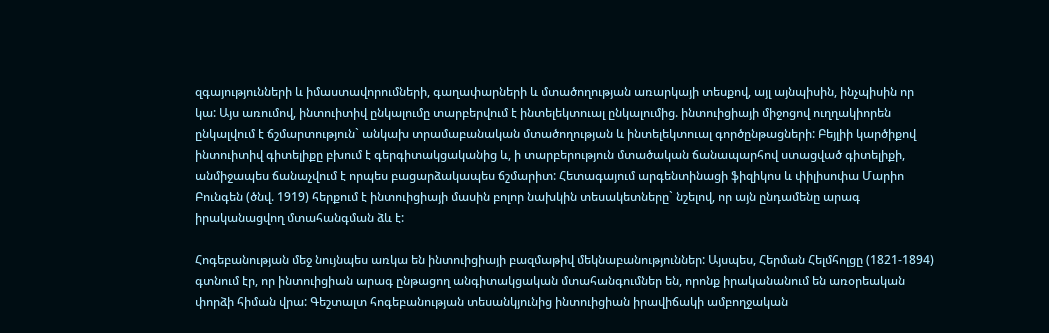զգայությունների և իմաստավորումների, գաղափարների և մտածողության առարկայի տեսքով, այլ այնպիսին, ինչպիսին որ կա: Այս առումով, ինտուիտիվ ընկալումը տարբերվում է ինտելեկտուալ ընկալումից. ինտուիցիայի միջոցով ուղղակիորեն ընկալվում է ճշմարտություն` անկախ տրամաբանական մտածողության և ինտելեկտուալ գործընթացների: Բեյլիի կարծիքով ինտուիտիվ գիտելիքը բխում է գերգիտակցականից և, ի տարբերություն մտածական ճանապարհով ստացված գիտելիքի, անմիջապես ճանաչվում է որպես բացարձակապես ճշմարիտ: Հետագայում արգենտինացի ֆիզիկոս և փիլիսոփա Մարիո Բունգեն (ծնվ. 1919) հերքում է ինտուիցիայի մասին բոլոր նախկին տեսակետները` նշելով, որ այն ընդամենը արագ իրականացվող մտահանգման ձև է:

Հոգեբանության մեջ նույնպես առկա են ինտուիցիայի բազմաթիվ մեկնաբանություններ: Այսպես, Հերման Հելմհոլցը (1821-1894) գտնում էր, որ ինտուիցիան արագ ընթացող անգիտակցական մտահանգումներ են, որոնք իրականանում են առօրեական փորձի հիման վրա: Գեշտալտ հոգեբանության տեսանկյունից ինտուիցիան իրավիճակի ամբողջական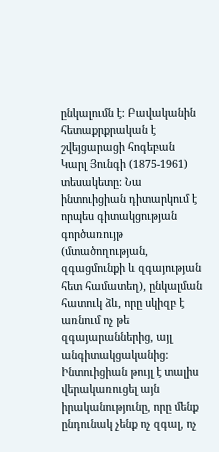ընկալումն է: Բավականին հետաքրքրական է շվեյցարացի հոգեբան Կարլ Յունգի (1875-1961) տեսակետը: Նա ինտուիցիան դիտարկում է որպես գիտակցության գործառույթ (մտածողության, զգացմունքի և զգայության հետ համատեղ), ընկալման հատուկ ձև, որը սկիզբ է առնում ոչ թե զգայարաններից, այլ անգիտակցականից: Ինտուիցիան թույլ է տալիս վերակառուցել այն իրականությունը, որը մենք ընդունակ չենք ոչ զգալ, ոչ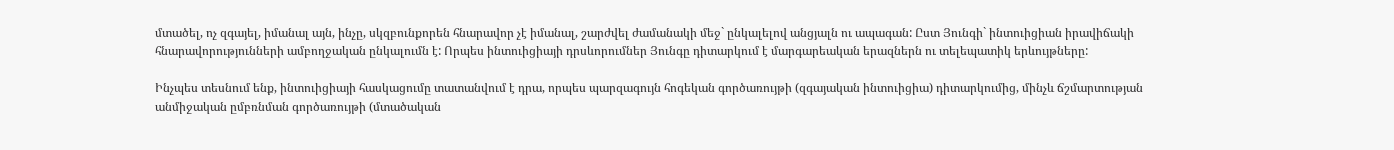մտածել, ոչ զգայել, իմանալ այն, ինչը, սկզբունքորեն հնարավոր չէ իմանալ, շարժվել ժամանակի մեջ` ընկալելով անցյալն ու ապագան: Ըստ Յունգի` ինտուիցիան իրավիճակի հնարավորությունների ամբողջական ընկալումն է: Որպես ինտուիցիայի դրսևորումներ Յունգը դիտարկում է մարգարեական երազներն ու տելեպատիկ երևույթները:

Ինչպես տեսնում ենք, ինտուիցիայի հասկացումը տատանվում է դրա, որպես պարզագույն հոգեկան գործառույթի (զգայական ինտուիցիա) դիտարկումից, մինչև ճշմարտության անմիջական ըմբռնման գործառույթի (մտածական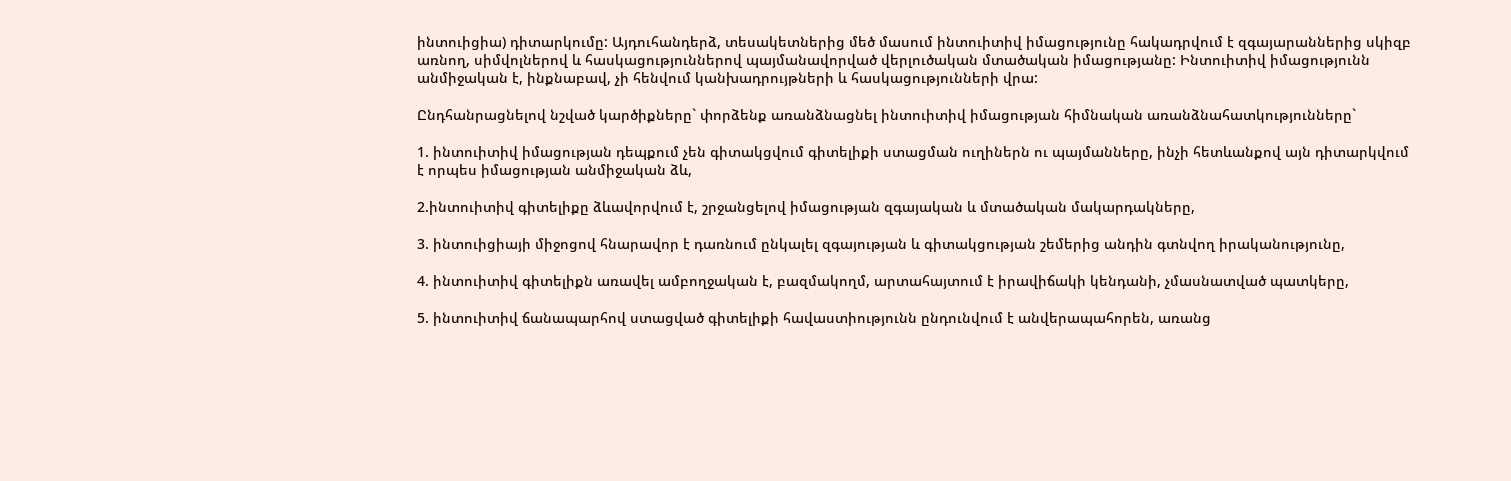ինտուիցիա) դիտարկումը: Այդուհանդերձ, տեսակետներից մեծ մասում ինտուիտիվ իմացությունը հակադրվում է զգայարաններից սկիզբ առնող, սիմվոլներով և հասկացություններով պայմանավորված վերլուծական մտածական իմացությանը: Ինտուիտիվ իմացությունն անմիջական է, ինքնաբավ, չի հենվում կանխադրույթների և հասկացությունների վրա:

Ընդհանրացնելով նշված կարծիքները` փորձենք առանձնացնել ինտուիտիվ իմացության հիմնական առանձնահատկությունները`

1. ինտուիտիվ իմացության դեպքում չեն գիտակցվում գիտելիքի ստացման ուղիներն ու պայմանները, ինչի հետևանքով այն դիտարկվում է որպես իմացության անմիջական ձև,

2.ինտուիտիվ գիտելիքը ձևավորվում է, շրջանցելով իմացության զգայական և մտածական մակարդակները,

3. ինտուիցիայի միջոցով հնարավոր է դառնում ընկալել զգայության և գիտակցության շեմերից անդին գտնվող իրականությունը,

4. ինտուիտիվ գիտելիքն առավել ամբողջական է, բազմակողմ, արտահայտում է իրավիճակի կենդանի, չմասնատված պատկերը,

5. ինտուիտիվ ճանապարհով ստացված գիտելիքի հավաստիությունն ընդունվում է անվերապահորեն, առանց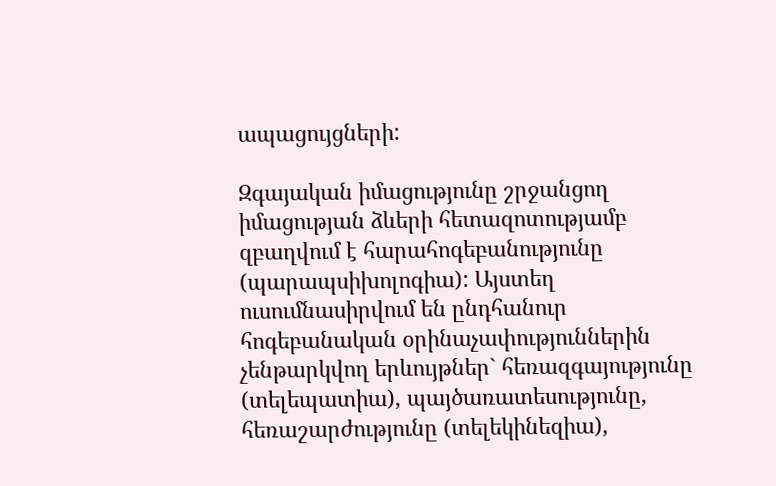ապացույցների:

Զգայական իմացությունը շրջանցող իմացության ձևերի հետազոտությամբ զբաղվում է հարահոգեբանությունը (պարապսիխոլոգիա): Այստեղ ուսումնասիրվում են ընդհանուր հոգեբանական օրինաչափություններին չենթարկվող երևույթներ` հեռազգայությունը (տելեպատիա), պայծառատեսությունը, հեռաշարժությունը (տելեկինեզիա),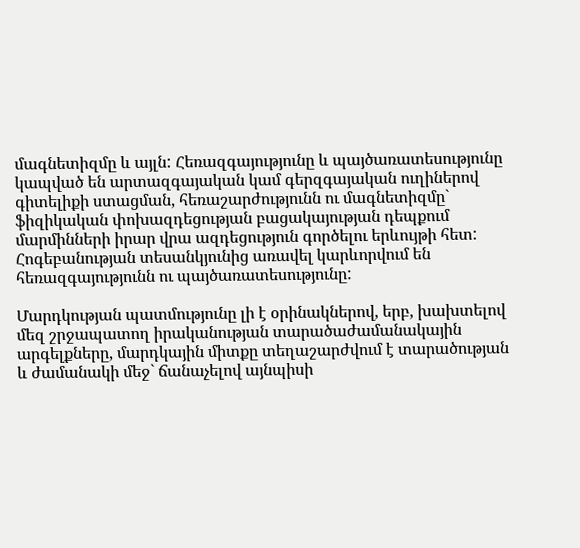մագնետիզմը և այլն: Հեռազգայությունը և պայծառատեսությունը կապված են արտազգայական կամ գերզգայական ուղիներով գիտելիքի ստացման, հեռաշարժությունն ու մագնետիզմը` ֆիզիկական փոխազդեցության բացակայության դեպքում մարմինների իրար վրա ազդեցություն գործելու երևույթի հետ: Հոգեբանության տեսանկյունից առավել կարևորվում են հեռազգայությունն ու պայծառատեսությունը:

Մարդկության պատմությունը լի է օրինակներով, երբ, խախտելով մեզ շրջապատող իրականության տարածաժամանակային արգելքները, մարդկային միտքը տեղաշարժվում է տարածության և ժամանակի մեջ` ճանաչելով այնպիսի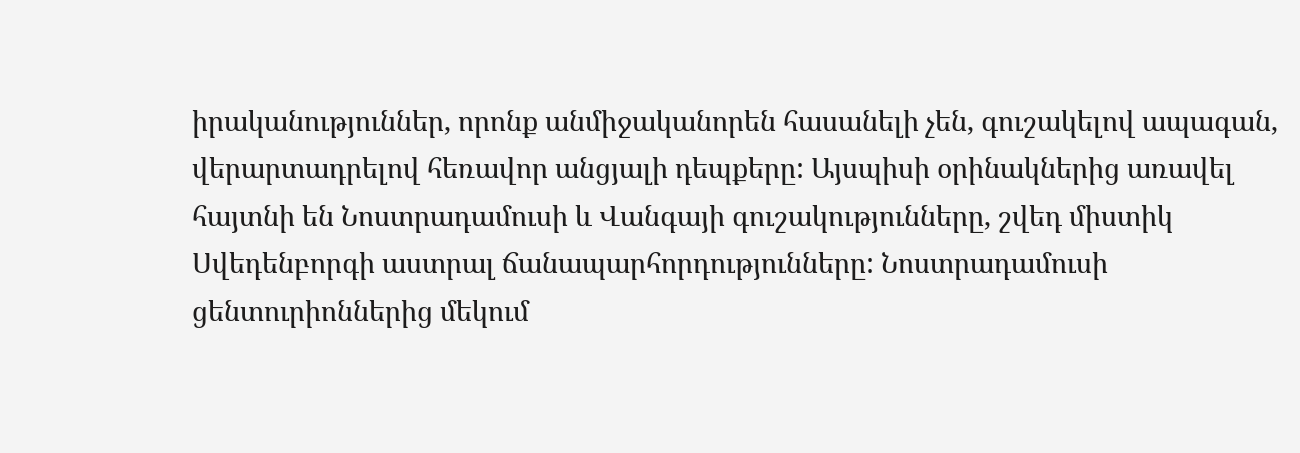իրականություններ, որոնք անմիջականորեն հասանելի չեն, գուշակելով ապագան, վերարտադրելով հեռավոր անցյալի դեպքերը: Այսպիսի օրինակներից առավել հայտնի են Նոստրադամուսի և Վանգայի գուշակությունները, շվեդ միստիկ Սվեդենբորգի աստրալ ճանապարհորդությունները: Նոստրադամուսի ցենտուրիոններից մեկում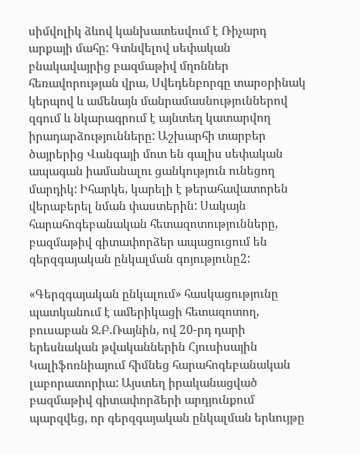սիմվոլիկ ձևով կանխատեսվում է Ռիչարդ արքայի մահը: Գտնվելով սեփական բնակավայրից բազմաթիվ մղոններ հեռավորության վրա, Սվեդենբորգը տարօրինակ կերպով և ամենայն մանրամասնություններով զգում և նկարագրում է այնտեղ կատարվող իրադարձությունները: Աշխարհի տարբեր ծայրերից Վանգայի մոտ են գալիս սեփական ապագան իամանալու ցանկություն ունեցող մարդիկ: Իհարկե, կարելի է թերահավատորեն վերաբերել նման փաստերին: Սակայն հարահոգեբանական հետազոտությունները, բազմաթիվ գիտափորձեր ապացուցում են գերզգայական ընկալման գոյությունը2:

«Գերզգայական ընկալում» հասկացությունը պատկանում է ամերիկացի հետազոտող, բուսաբան Ջ.Բ.Ռայնին, ով 20-րդ դարի երեսնական թվականներին Հյուսիսային Կալիֆոռնիայում հիմնեց հարահոգեբանական լաբորատորիա: Այստեղ իրականացված բազմաթիվ գիտափորձերի արդյունքում պարզվեց, որ գերզգայական ընկալման երևույթը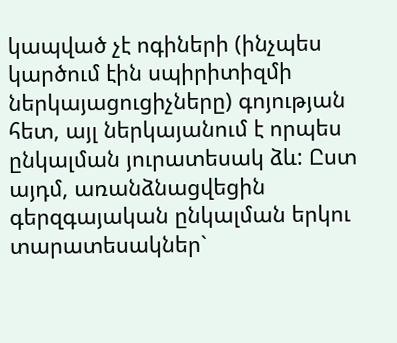կապված չէ ոգիների (ինչպես կարծում էին սպիրիտիզմի ներկայացուցիչները) գոյության հետ, այլ ներկայանում է որպես ընկալման յուրատեսակ ձև: Ըստ այդմ, առանձնացվեցին գերզգայական ընկալման երկու տարատեսակներ`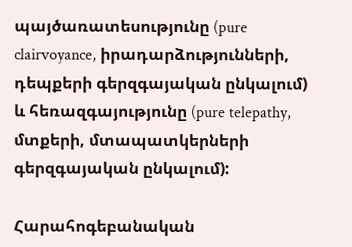պայծառատեսությունը (pure clairvoyance, իրադարձությունների, դեպքերի գերզգայական ընկալում) և հեռազգայությունը (pure telepathy, մտքերի, մտապատկերների գերզգայական ընկալում):

Հարահոգեբանական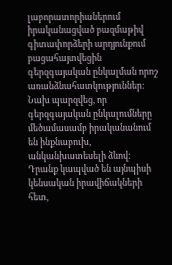լաբորատորիաներում իրականացված բազմաթիվ գիտափորձերի արդյունքում բացահայտվեցին գերզգայական ընկալման որոշ առանձնահատկություններ: Նախ պարզվեց, որ գերզգայական ընկալումները մեծամասամբ իրականանում են ինքնաբուխ, անկանխատեսելի ձևով: Դրանք կապված են այնպիսի կենսական իրավիճակների հետ,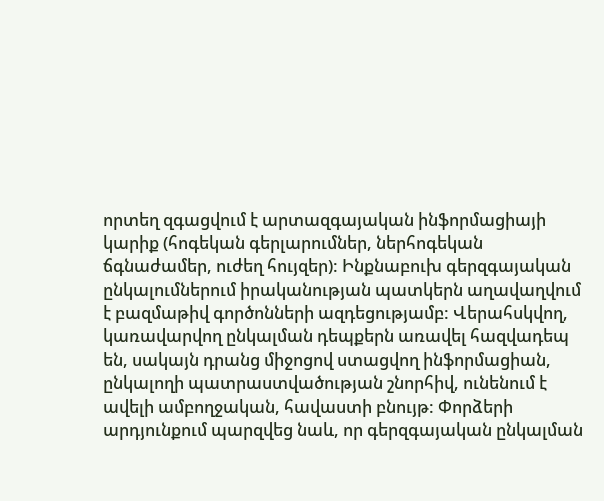որտեղ զգացվում է արտազգայական ինֆորմացիայի կարիք (հոգեկան գերլարումներ, ներհոգեկան ճգնաժամեր, ուժեղ հույզեր): Ինքնաբուխ գերզգայական ընկալումներում իրականության պատկերն աղավաղվում է բազմաթիվ գործոնների ազդեցությամբ: Վերահսկվող, կառավարվող ընկալման դեպքերն առավել հազվադեպ են, սակայն դրանց միջոցով ստացվող ինֆորմացիան, ընկալողի պատրաստվածության շնորհիվ, ունենում է ավելի ամբողջական, հավաստի բնույթ: Փորձերի արդյունքում պարզվեց նաև, որ գերզգայական ընկալման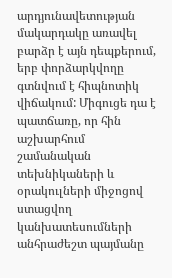արդյունավետության մակարդակը առավել բարձր է այն դեպքերում, երբ փորձարկվողը գտնվում է հիպնոտիկ վիճակում: Միգուցե դա է պատճառը, որ հին աշխարհում շամանական տեխնիկաների և օրակուլների միջոցով ստացվող կանխատեսումների անհրաժեշտ պայմանը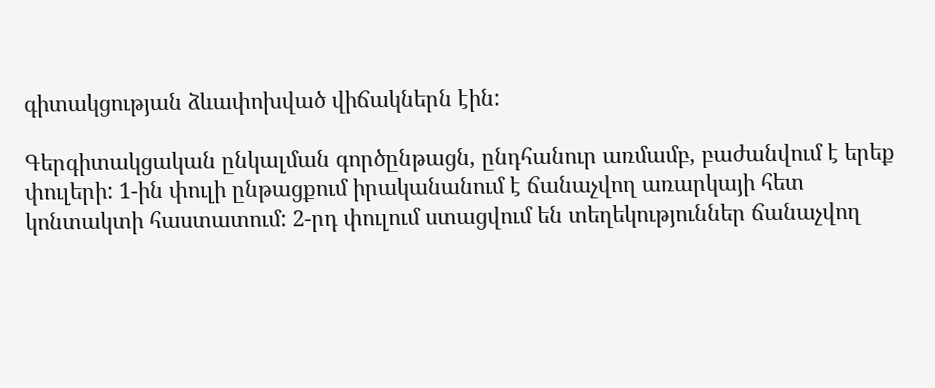գիտակցության ձևափոխված վիճակներն էին:

Գերգիտակցական ընկալման գործընթացն, ընդհանուր առմամբ, բաժանվում է երեք փուլերի: 1-ին փուլի ընթացքում իրականանում է ճանաչվող առարկայի հետ կոնտակտի հաստատում: 2-րդ փուլում ստացվում են տեղեկություններ ճանաչվող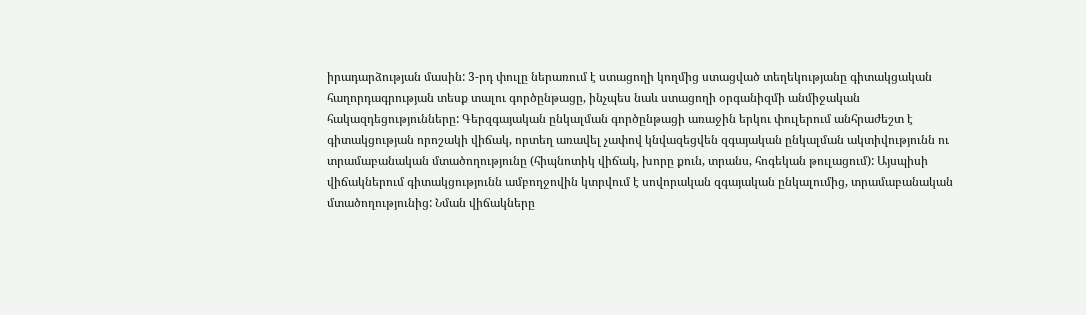իրադարձության մասին: 3-րդ փուլը ներառում է ստացողի կողմից ստացված տեղեկությանը գիտակցական հաղորդագրության տեսք տալու գործընթացը, ինչպես նաև ստացողի օրգանիզմի անմիջական հակազդեցությունները: Գերզգայական ընկալման գործընթացի առաջին երկու փուլերում անհրաժեշտ է գիտակցության որոշակի վիճակ, որտեղ առավել չափով կնվազեցվեն զգայական ընկալման ակտիվությունն ու տրամաբանական մտածողությունը (հիպնոտիկ վիճակ, խորը քուն, տրանս, հոգեկան թուլացում): Այսպիսի վիճակներում գիտակցությունն ամբողջովին կտրվում է սովորական զգայական ընկալումից, տրամաբանական մտածողությունից: Նման վիճակները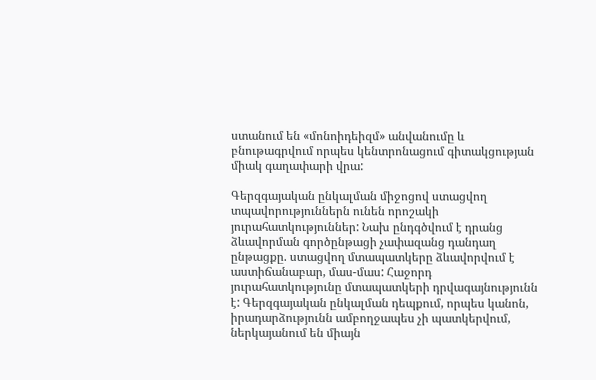ստանում են «մոնոիդեիզմ» անվանումը և բնութագրվում որպես կենտրոնացում գիտակցության միակ գաղափարի վրա:

Գերզգայական ընկալման միջոցով ստացվող տպավորություններն ունեն որոշակի յուրահատկություններ: Նախ ընդգծվում է դրանց ձևավորման գործընթացի չափազանց դանդաղ ընթացքը. ստացվող մտապատկերը ձևավորվում է աստիճանաբար, մաս-մաս: Հաջորդ յուրահատկությունը մտապատկերի դրվագայնությունն է: Գերզգայական ընկալման դեպքում, որպես կանոն, իրադարձությունն ամբողջապես չի պատկերվում, ներկայանում են միայն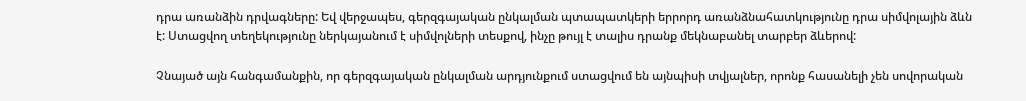դրա առանձին դրվագները: Եվ վերջապես, գերզգայական ընկալման պտապատկերի երրորդ առանձնահատկությունը դրա սիմվոլային ձևն է: Ստացվող տեղեկությունը ներկայանում է սիմվոլների տեսքով, ինչը թույլ է տալիս դրանք մեկնաբանել տարբեր ձևերով:

Չնայած այն հանգամանքին, որ գերզգայական ընկալման արդյունքում ստացվում են այնպիսի տվյալներ, որոնք հասանելի չեն սովորական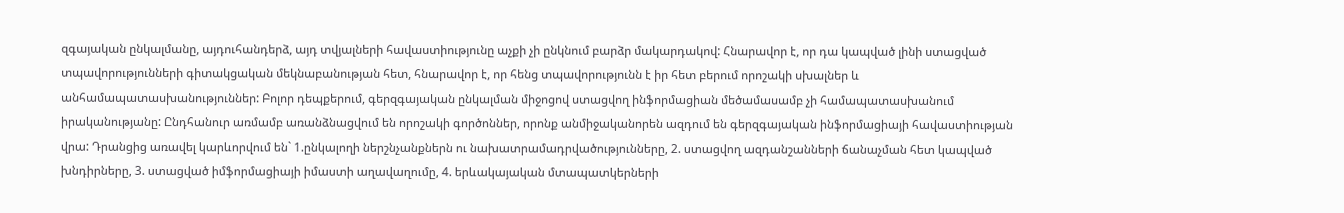զգայական ընկալմանը, այդուհանդերձ, այդ տվյալների հավաստիությունը աչքի չի ընկնում բարձր մակարդակով: Հնարավոր է, որ դա կապված լինի ստացված տպավորությունների գիտակցական մեկնաբանության հետ, հնարավոր է, որ հենց տպավորությունն է իր հետ բերում որոշակի սխալներ և անհամապատասխանություններ: Բոլոր դեպքերում, գերզգայական ընկալման միջոցով ստացվող ինֆորմացիան մեծամասամբ չի համապատասխանում իրականությանը: Ընդհանուր առմամբ առանձնացվում են որոշակի գործոններ, որոնք անմիջականորեն ազդում են գերզգայական ինֆորմացիայի հավաստիության վրա: Դրանցից առավել կարևորվում են` 1.ընկալողի ներշնչանքներն ու նախատրամադրվածությունները, 2. ստացվող ազդանշանների ճանաչման հետ կապված խնդիրները, 3. ստացված իմֆորմացիայի իմաստի աղավաղումը, 4. երևակայական մտապատկերների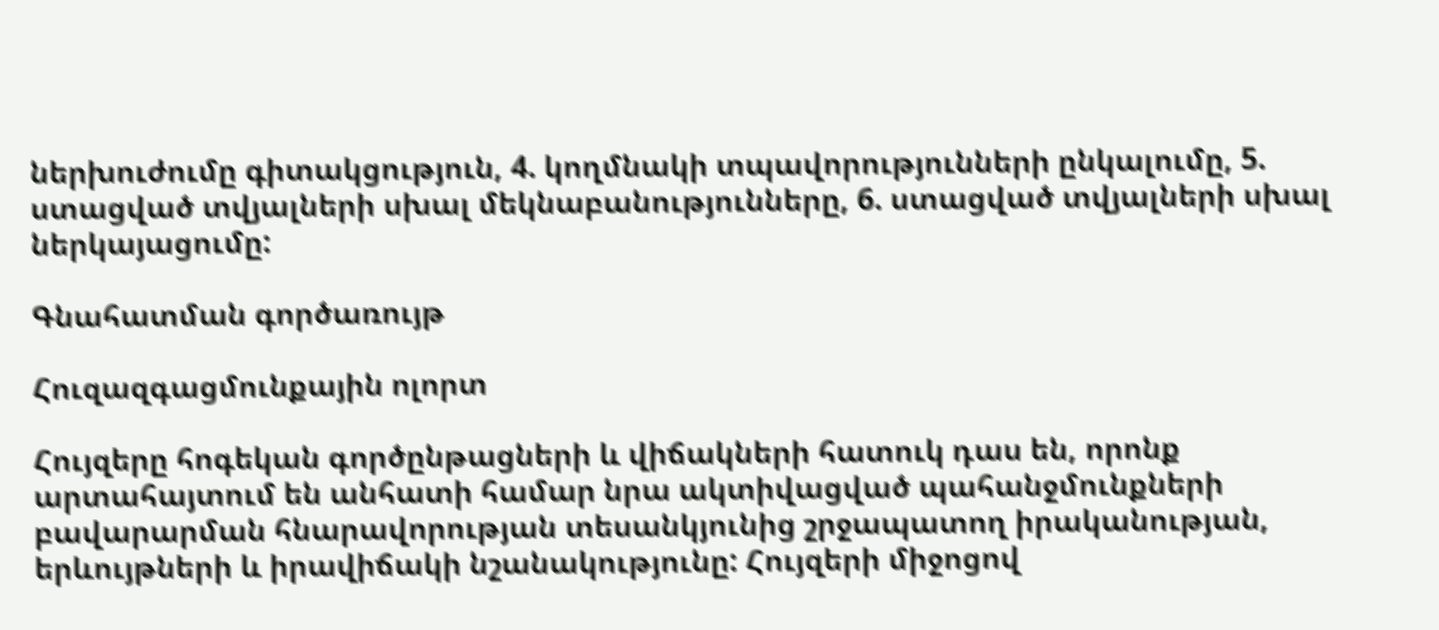ներխուժումը գիտակցություն, 4. կողմնակի տպավորությունների ընկալումը, 5. ստացված տվյալների սխալ մեկնաբանությունները, 6. ստացված տվյալների սխալ ներկայացումը:

Գնահատման գործառույթ

Հուզազգացմունքային ոլորտ

Հույզերը հոգեկան գործընթացների և վիճակների հատուկ դաս են, որոնք արտահայտում են անհատի համար նրա ակտիվացված պահանջմունքների բավարարման հնարավորության տեսանկյունից շրջապատող իրականության, երևույթների և իրավիճակի նշանակությունը: Հույզերի միջոցով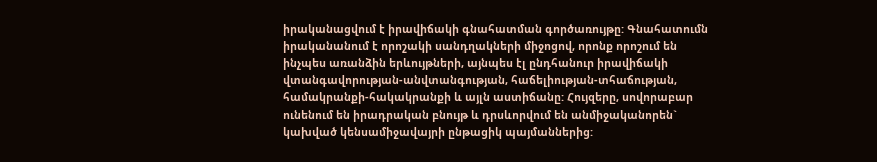իրականացվում է իրավիճակի գնահատման գործառույթը: Գնահատումն իրականանում է որոշակի սանդղակների միջոցով, որոնք որոշում են ինչպես առանձին երևույթների, այնպես էլ ընդհանուր իրավիճակի վտանգավորության-անվտանգության, հաճելիության-տհաճության, համակրանքի-հակակրանքի և այլն աստիճանը: Հույզերը, սովորաբար ունենում են իրադրական բնույթ և դրսևորվում են անմիջականորեն` կախված կենսամիջավայրի ընթացիկ պայմաններից: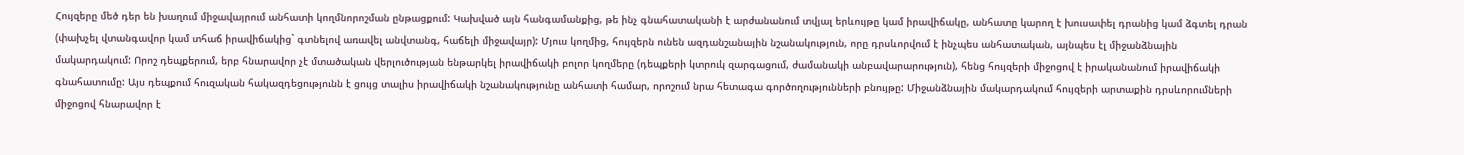Հույզերը մեծ դեր են խաղում միջավայրում անհատի կողմնորոշման ընթացքում: Կախված այն հանգամանքից, թե ինչ գնահատականի է արժանանում տվյալ երևույթը կամ իրավիճակը, անհատը կարող է խուսափել դրանից կամ ձգտել դրան (փախչել վտանգավոր կամ տհաճ իրավիճակից` գտնելով առավել անվտանգ, հաճելի միջավայր): Մյուս կողմից, հույզերն ունեն ազդանշանային նշանակություն, որը դրսևորվում է ինչպես անհատական, այնպես էլ միջանձնային մակարդակում: Որոշ դեպքերում, երբ հնարավոր չէ մտածական վերլուծության ենթարկել իրավիճակի բոլոր կողմերը (դեպքերի կտրուկ զարգացում, ժամանակի անբավարարություն), հենց հույզերի միջոցով է իրականանում իրավիճակի գնահատումը: Այս դեպքում հուզական հակազդեցությունն է ցույց տալիս իրավիճակի նշանակությունը անհատի համար, որոշում նրա հետագա գործողությունների բնույթը: Միջանձնային մակարդակում հույզերի արտաքին դրսևորումների միջոցով հնարավոր է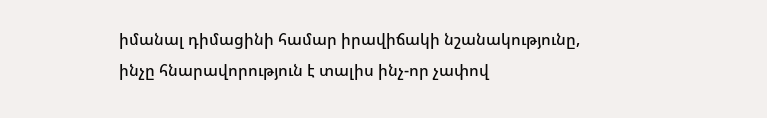իմանալ դիմացինի համար իրավիճակի նշանակությունը, ինչը հնարավորություն է տալիս ինչ-որ չափով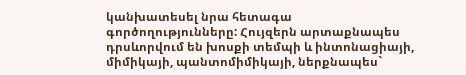կանխատեսել նրա հետագա գործողությունները: Հույզերն արտաքնապես դրսևորվում են խոսքի տեմպի և ինտոնացիայի, միմիկայի, պանտոմիմիկայի, ներքնապես`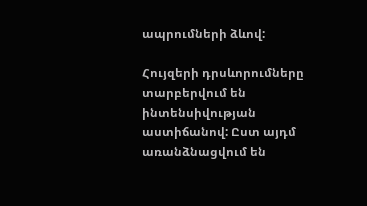ապրումների ձևով:

Հույզերի դրսևորումները տարբերվում են ինտենսիվության աստիճանով: Ըստ այդմ առանձնացվում են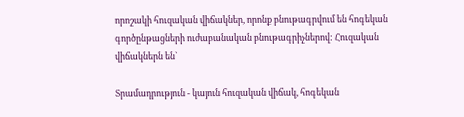որոշակի հուզական վիճակներ, որոնք բնութագրվում են հոգեկան գործընթացների ուժաբանական բնութագրիչներով: Հուզական վիճակներն են`

Տրամադրություն - կայուն հուզական վիճակ, հոգեկան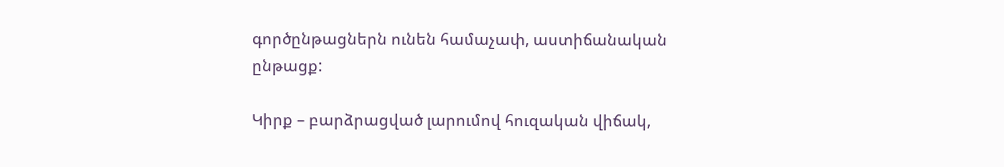գործընթացներն ունեն համաչափ, աստիճանական ընթացք:

Կիրք – բարձրացված լարումով հուզական վիճակ,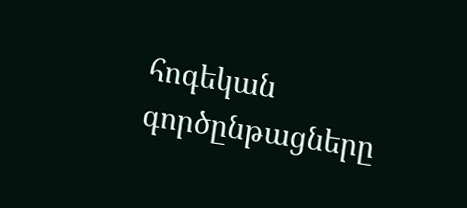հոգեկան գործընթացները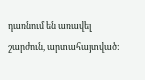դառնում են առավել շարժուն, արտահայտված: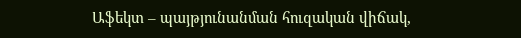Աֆեկտ – պայթյունանման հուզական վիճակ,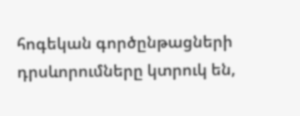հոգեկան գործընթացների դրսևորումները կտրուկ են,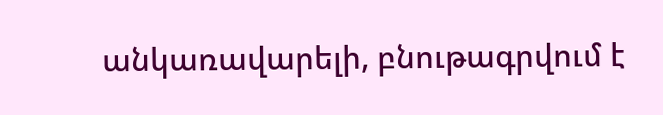անկառավարելի, բնութագրվում է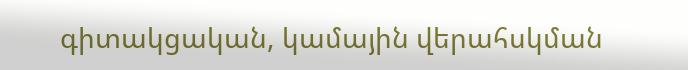գիտակցական, կամային վերահսկման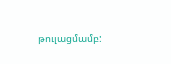թուլացմամբ: